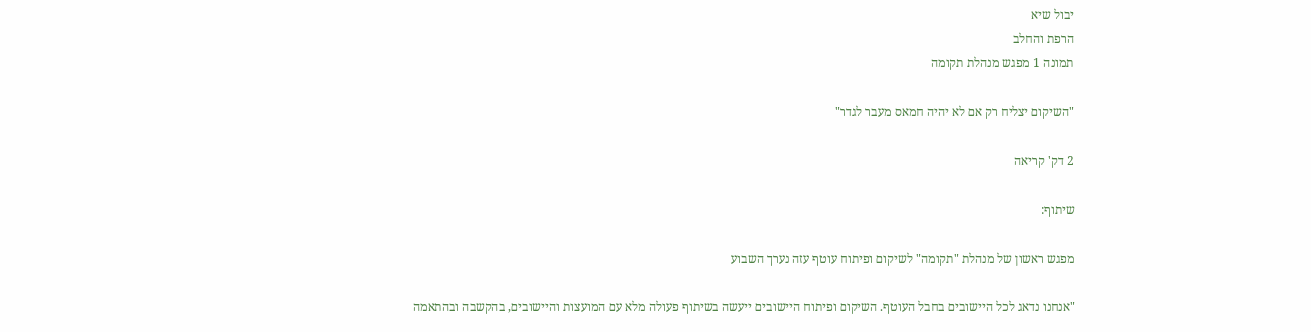יבול שיא
הרפת והחלב
תמונה 1 מפגש מנהלת תקומה

"השיקום יצליח רק אם לא יהיה חמאס מעבר לגדר"

2 דק' קריאה

שיתוף:

מפגש ראשון של מנהלת "תקומה" לשיקום ופיתוח עוטף עזה נערך השבוע

"אנחנו נדאג לכל היישובים בחבל העוטף. השיקום ופיתוח היישובים ייעשה בשיתוף פעולה מלא עם המועצות והיישובים, בהקשבה ובהתאמה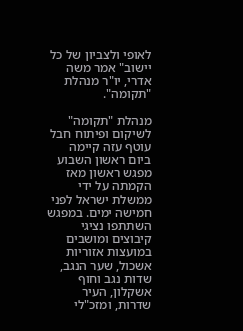לאופי ולצביון של כל יישוב" אמר משה אדרי, יו"ר מנהלת "תקומה".

מנהלת "תקומה" לשיקום ופיתוח חבל עוטף עזה קיימה ביום ראשון השבוע מפגש ראשון מאז הקמתה על ידי ממשלת ישראל לפני חמישה ימים. במפגש השתתפו נציגי קיבוצים ומושבים במועצות אזוריות אשכול, שער הנגב, שדות נגב וחוף אשקלון, העיר שדרות, ומזכ"לי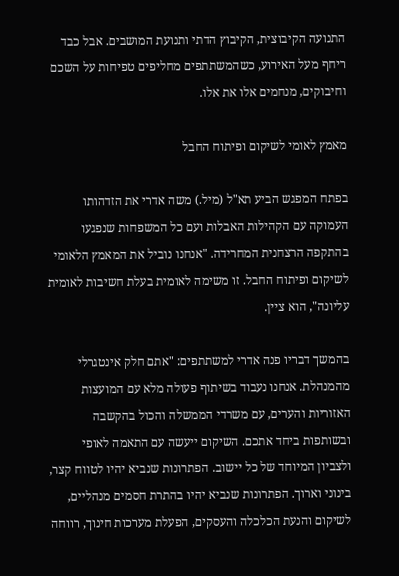התנועה הקיבוצית, הקיבוץ הדתי ותנועת המושבים. אבל כבד ריחף מעל האירוע, כשהמשתתפים מחליפים טפיחות על השכם וחיבוקים, מנחמים אלו את אלו.

מאמץ לאומי לשיקום ופיתוח החבל

בפתח המפגש הביע תא"ל (מיל.) משה אדרי את הזדהותו העמוקה עם הקהילות האבלות ועם כל המשפחות שנפגעו בהתקפה הרצחנית המחרידה. "אנחנו נוביל את המאמץ הלאומי לשיקום ופיתוח החבל. זו משימה לאומית בעלת חשיבות לאומית עליונה", הוא ציין.

בהמשך דבריו פנה אדרי למשתתפים: "אתם חלק אינטגרלי מהמנהלת. אנחנו נעבוד בשיתוף פעולה מלא עם המועצות האזוריות והערים, עם משרדי הממשלה והכול בהקשבה ובשותפות ביחד אתכם. השיקום ייעשה עם התאמה לאופי ולצביון המיוחד של כל יישוב. הפתרונות שנביא יהיו לטווח קצר, בינוני וארוך. הפתרונות שנביא יהיו בהתרת חסמים מנהליים, לשיקום והנעת הכלכלה והעסקים, הפעלת מערכות חינוך, רווחה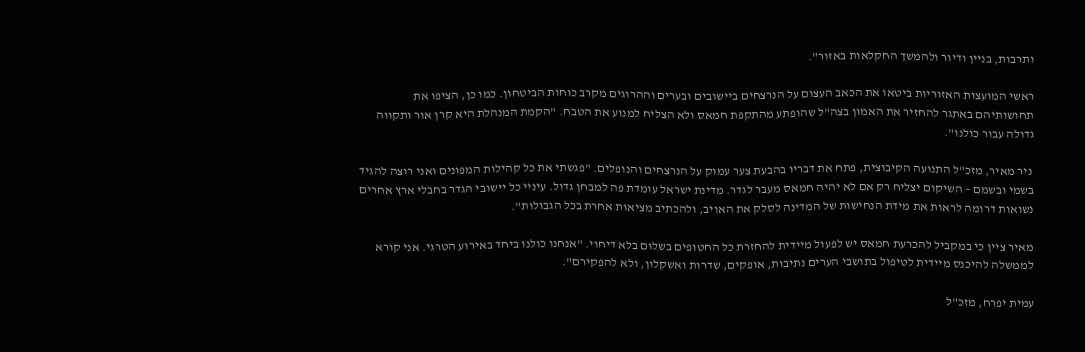ותרבות, בניין ודיור ולהמשך החקלאות באזור".

ראשי המועצות האזוריות ביטאו את הכאב העצום על הנרצחים ביישובים ובערים וההרוגים מקרב כוחות הביטחון. כמו כן, הציפו את תחושותיהם באתגר להחזיר את האמון בצה"ל שהופתע מהתקפת חמאס ולא הצליח למנוע את הטבח. "הקמת המנהלת היא קרן אור ותקווה גדולה עבור כולנו".

 ניר מאיר, מזכ"ל התנועה הקיבוצית, פתח את דבריו בהבעת צער עמוק על הנרצחים והנופלים. "פגשתי את כל קהילות המפונים ואני רוצה להגיד בשמי ובשמם – השיקום יצליח רק אם לא יהיה חמאס מעבר לגדר. מדינת ישראל עומדת פה למבחן גדול. עיניי כל יישובי הגדר בחבלי ארץ אחרים נשואות דרומה לראות את מידת הנחישות של המדינה לסלק את האויב, ולהכתיב מציאות אחרת בכל הגבולות".

מאיר ציין כי במקביל להכרעת חמאס יש לפעול מיידית להחזרת כל החטופים בשלום בלא דיחוי. "אנחנו כולנו ביחד באירוע הטרגי. אני קורא לממשלה להיכנס מיידית לטיפול בתושבי הערים נתיבות, אופקים, שדרות ואשקלון, ולא להפקירם".

עמית יפרח, מזכ"ל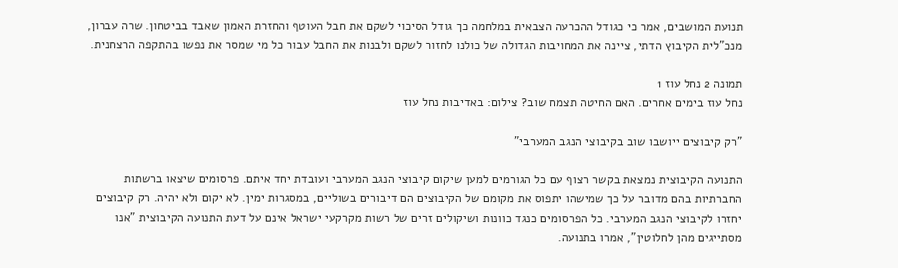תנועת המושבים, אמר כי כגודל ההכרעה הצבאית במלחמה כך גודל הסיכוי לשקם את חבל העוטף והחזרת האמון שאבד בביטחון. שרה עברון, מנכ"לית הקיבוץ הדתי, ציינה את המחויבות הגדולה של כולנו לחזור לשקם ולבנות את החבל עבור כל מי שמסר את נפשו בהתקפה הרצחנית.

תמונה 2 נחל עוז 1
נחל עוז בימים אחרים. האם החיטה תצמח שוב? צילום: באדיבות נחל עוז

"רק קיבוצים ייושבו שוב בקיבוצי הנגב המערבי"

התנועה הקיבוצית נמצאת בקשר רצוף עם כל הגורמים למען שיקום קיבוצי הנגב המערבי ועובדת יחד איתם. פרסומים שיצאו ברשתות החברתיות בהם מדובר על כך שמישהו יתפוס את מקומם של הקיבוצים הם דיבורים בשוליים, במסגרות ימין. לא יקום ולא יהיה. רק קיבוצים יחזרו לקיבוצי הנגב המערבי. כל הפרסומים כנגד כוונות ושיקולים זרים של רשות מקרקעי ישראל אינם על דעת התנועה הקיבוצית "אנו מסתייגים מהן לחלוטין", אמרו בתנועה.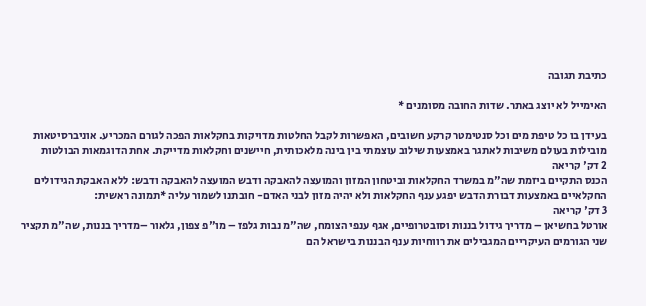כתיבת תגובה

האימייל לא יוצג באתר. שדות החובה מסומנים *

בעידן בו כל טיפת מים וכל סנטימטר קרקע חשובים, האפשרות לקבל החלטות מדויקות בחקלאות הפכה לגורם המכריע. אוניברסיטאות מובילות בעולם משיבות לאתגר באמצעות שילוב עוצמתי בין בינה מלאכותית, חיישנים וחקלאות מדייקת. אחת הדוגמאות הבולטות
2 דק' קריאה
הכנס התקיים ביזמת שה"מ במשרד החקלאות וביטחון המזון והמועצה להאבקה ודבש המועצה להאבקה ודבש: ללא האבקת הגידולים החקלאיים באמצעות דבורת הדבש יפגע ענף החקלאות ולא יהיה מזון לבני האדם- חובתנו לשמור עליה *תמונה ראשית:
3 דק' קריאה
אורטל בחשיאן – מדריך גידול בננות וסובטרופיים, אגף ענפי הצומח, שה"מ נבות גלפז – מו"פ צפון, גלאור –מדריך בננות, שה"מ תקציר שני הגורמים העיקריים המגבילים את רווחיות ענף הבננות בישראל הם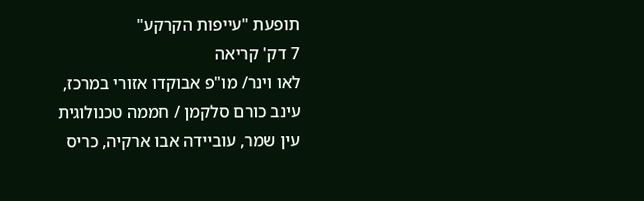תופעת "עייפות הקרקע"
7 דק' קריאה
לאו וינר/ מו"פ אבוקדו אזורי במרכז, עינב כורם סלקמן / חממה טכנולוגית עין שמר, עוביידה אבו ארקיה, כריס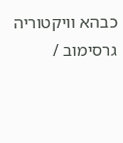כבהא וויקטוריה גרסימוב /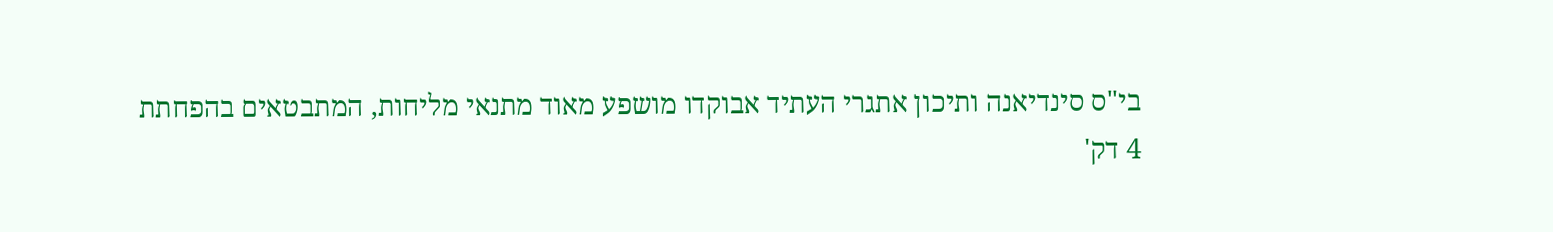בי"ס סינדיאנה ותיכון אתגרי העתיד אבוקדו מושפע מאוד מתנאי מליחות, המתבטאים בהפחתת
4 דק'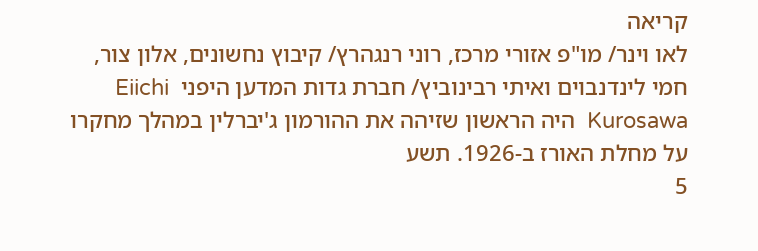קריאה
לאו וינר/ מו"פ אזורי מרכז, רוני רנגהרץ/ קיבוץ נחשונים, אלון צור, חמי לינדנבוים ואיתי רבינוביץ/ חברת גדות המדען היפני  Eiichi Kurosawa  היה הראשון שזיהה את ההורמון ג'יברלין במהלך מחקרו על מחלת האורז ב-1926. תשע
5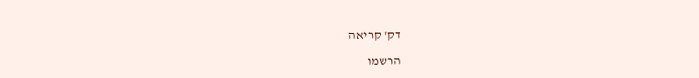דק' קריאה

הרשמו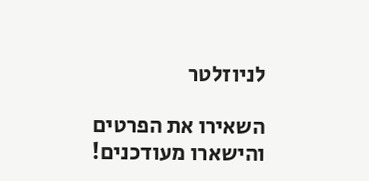לניוזלטר

השאירו את הפרטים והישארו מעודכנים!